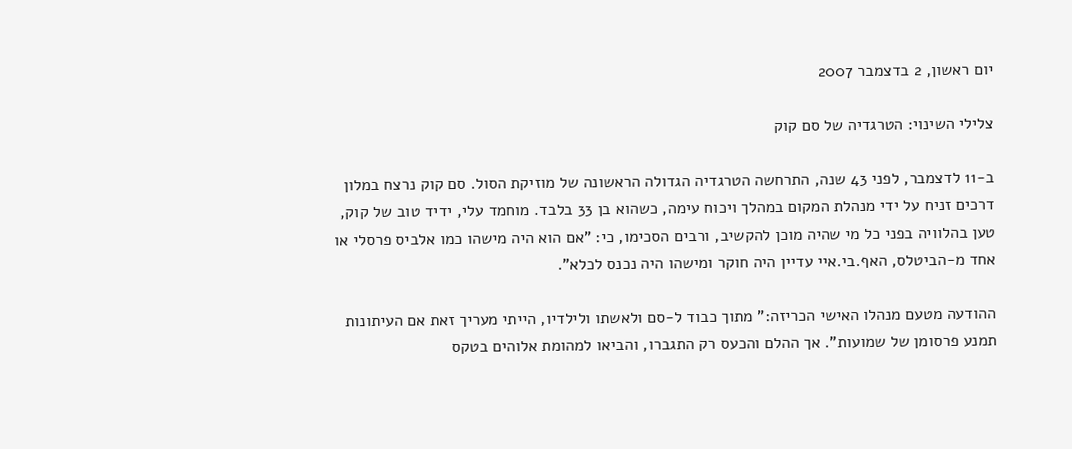יום ראשון, 2 בדצמבר 2007

צלילי השינוי: הטרגדיה של סם קוק

ב-11 לדצמבר, לפני 43 שנה, התרחשה הטרגדיה הגדולה הראשונה של מוזיקת הסול. סם קוק נרצח במלון דרכים זניח על ידי מנהלת המקום במהלך ויכוח עימה, כשהוא בן 33 בלבד. מוחמד עלי, ידיד טוב של קוק, טען בהלוויה בפני כל מי שהיה מוכן להקשיב, ורבים הסכימו, כי: "אם הוא היה מישהו כמו אלביס פרסלי או אחד מ-הביטלס, האף.בי.איי עדיין היה חוקר ומישהו היה נכנס לכלא".

ההודעה מטעם מנהלו האישי הכריזה:" מתוך כבוד ל-סם ולאשתו ולילדיו, הייתי מעריך זאת אם העיתונות תמנע פרסומן של שמועות". אך ההלם והכעס רק התגברו, והביאו למהומת אלוהים בטקס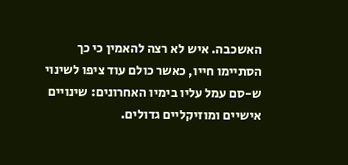האשכבה. איש לא רצה להאמין כי כך הסתיימו חייו, כאשר כולם עוד ציפו לשינוי ש-סם עמל עליו בימיו האחרונים: שינויים אישיים ומוזיקליים גדולים.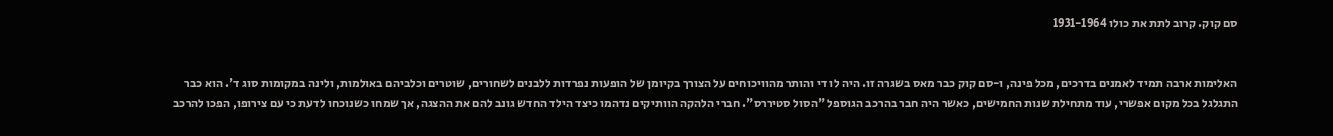סם קוק. קרוב לתת את כולו 1931-1964


האלימות ארבה תמיד לאמנים בדרכים, מכל פינה, ו-סם קוק כבר מאס בשגרה זו. היה לו די והותר מהוויכוחים על הצורך בקיומן של הופעות נפרדות ללבנים לשחורים, שוטרים וכלביהם באולמות, ולינה במקומות סוג ד'. הוא כבר התגלגל בכל מקום אפשרי, עוד מתחילת שנות החמישים, כאשר היה חבר בהרכב הגוספל "הסול סטיררס". חברי הלהקה הוותיקים נדהמו כיצד הילד החדש גונב להם את ההצגה, אך שמחו כשנוכחו לדעת כי עם צירופו, הפכו להרכב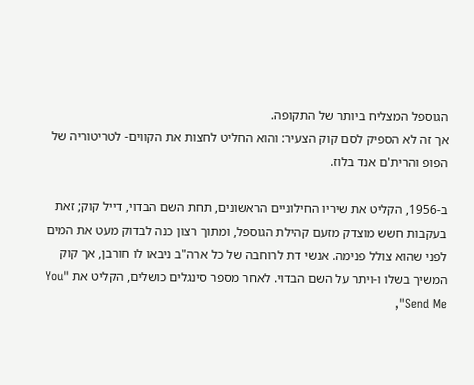הגוספל המצליח ביותר של התקופה.
אך זה לא הספיק לסם קוק הצעיר: והוא החליט לחצות את הקווים- לטריטוריה של הפופ והרית'ם אנד בלוז.

ב-1956, הקליט את שיריו החילוניים הראשונים, תחת השם הבדוי, דייל קוק; זאת בעקבות חשש מוצדק מזעם קהילת הגוספל, ומתוך רצון כנה לבדוק מעט את המים לפני שהוא צולל פנימה. אנשי דת לרוחבה של כל ארה"ב ניבאו לו חורבן, אך קוק המשיך בשלו ו-ויתר על השם הבדוי. לאחר מספר סינגלים כושלים, הקליט את "You Send Me",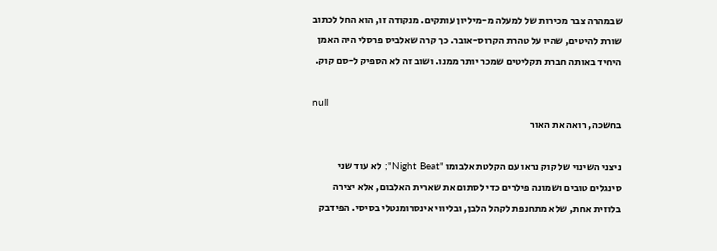שבמהרה צבר מכירות של למעלה מ-מיליון עותקים. מנקודה זו, הוא החל לכתוב שורת להיטים, שהיו על טהרת הקרוס-אובר. כך קרה שאלביס פרסלי היה האמן היחיד באותה חברת תקליטים שמכר יותר ממנו. ושוב זה לא הספיק ל-סם קוק.

null
בחשכה, רואה את האור

ניצני השינוי של קוק נראו עם הקלטת אלבומו "Night Beat"; לא עוד שני סינגלים טובים ושמונה פילרים כדי לסתום את שארית האלבום, אלא יצירה בלוזית אחת, שלא מתחנפת לקהל הלבן, ובליווי אינסרומנטלי בסיסי. הפידבק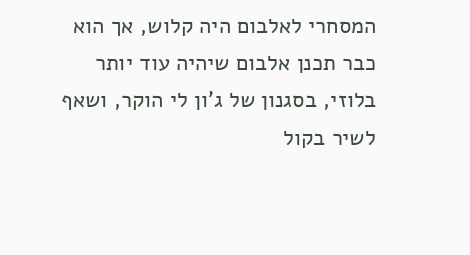המסחרי לאלבום היה קלוש, אך הוא כבר תכנן אלבום שיהיה עוד יותר בלוזי, בסגנון של ג'ון לי הוקר, ושאף לשיר בקול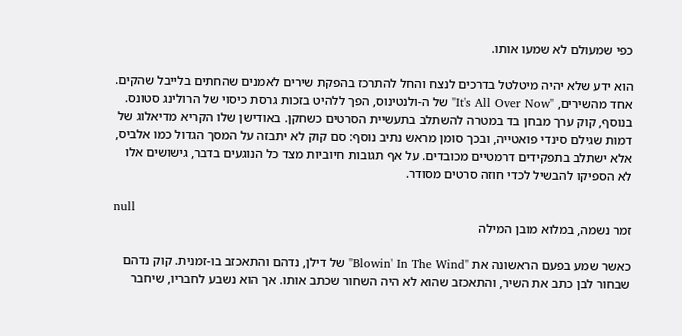כפי שמעולם לא שמעו אותו.

הוא ידע שלא יהיה מיטלטל בדרכים לנצח והחל להתרכז בהפקת שירים לאמנים שהחתים בלייבל שהקים. אחד מהשירים, "It's All Over Now" של ה-ולנטינוס, הפך ללהיט בזכות גרסת כיסוי של הרולינג סטונס. בנוסף, קוק ערך מבחן בד במטרה להשתלב בתעשיית הסרטים כשחקן. באודישן שלו הקריא מדיאלוג של דמות שגילם סינדי פואטייה, ובכך סומן מראש נתיב נוסף: סם קוק לא יתבזה על המסך הגדול כמו אלביס, אלא ישתלב בתפקידים דרמטיים מכובדים. על אף תגובות חיוביות מצד כל הנוגעים בדבר, גישושים אלו לא הספיקו להבשיל לכדי חוזה סרטים מסודר.

null
זמר נשמה, במלוא מובן המילה

כאשר שמע בפעם הראשונה את "Blowin' In The Wind" של דילן, נדהם והתאכזב בו-זמנית. קוק נדהם שבחור לבן כתב את השיר, והתאכזב שהוא לא היה השחור שכתב אותו. אך הוא נשבע לחבריו, שיחבר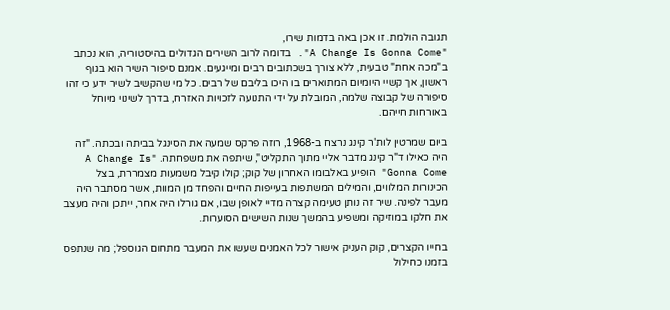תגובה הולמת. זו אכן באה בדמות שירו,
"A Change Is Gonna Come". בדומה לרוב השירים הגדולים בהיסטוריה, הוא נכתב ב"מכה אחת" טבעית, ללא צורך בשכתובים רבים ומייגעים. אמנם סיפור השיר הוא בגוף ראשון, אך קשיי היומיום המתוארים בו היכו בליבם של רבים. כל מי שהקשיב לשיר ידע כי זהו סיפורה של קבוצה שלמה, המובלת על ידי התנועה לזכויות האזרח, בדרך לשינוי מיוחל באורחות חייהם.

ביום שמרטין לות'ר קינג נרצח ב-1968, רוזה פרקס שמעה את הסינגל בביתה ובכתה. "זה היה כאילו ד"ר קינג מדבר אליי מתוך התקליט", שיתפה את משפחתה. "A Change Is Gonna Come" הופיע באלבומו האחרון של קוק; קולו קיבל משמעות מצמררת, בצל הכינורות המלווים, והמילים המשתפות בעייפות החיים והפחד מן המוות, אשר מסתבר היה מעבר לפינה. שיר זה נותן טעימה קצרה מדיי לאופן שבו, אם גורלו היה אחר, ייתכן והיה מעצב את חלקו במוזיקה ומשפיע בהמשך שנות השישים הסוערות.

בחייו הקצרים, קוק העניק אישור לכל האמנים שעשו את המעבר מתחום הגוספל; מה שנתפס בזמנו כחילול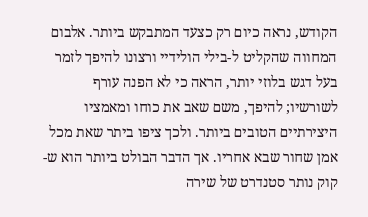הקודש, נראה כיום רק כצעד המתבקש ביותר. אלבום המחווה שהקליט ל-בילי הולידיי ורצונו להיפך לזמר בעל דגש בלוזי יותר, הראה כי לא הפנה עורף לשורשיו; להיפך, משם שאב את כוחו ומאמציו היצירתיים הטובים ביותר. ולכך ציפו ביתר שאת מכל אמן שחור שבא אחריו. אך הדבר הבולט ביותר הוא ש-קוק נותר סטנדרט של שירה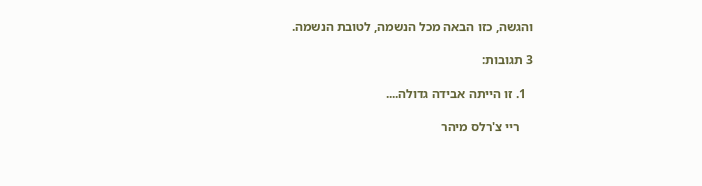והגשה, כזו הבאה מכל הנשמה, לטובת הנשמה.

3 תגובות:

  1. זו הייתה אבידה גדולה....

    ריי צ'רלס מיהר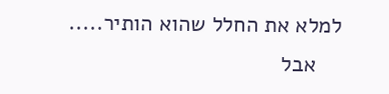למלא את החלל שהוא הותיר.....
    אבל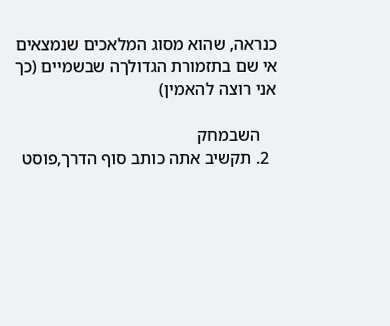כנראה, שהוא מסוג המלאכים שנמצאים אי שם בתזמורת הגדולךה שבשמיים (כך אני רוצה להאמין)

    השבמחק
  2. תקשיב אתה כותב סוף הדרך,פוסט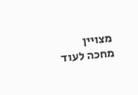מצויין מחכה לעוד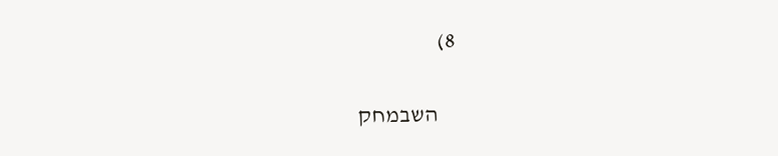8)

    השבמחק